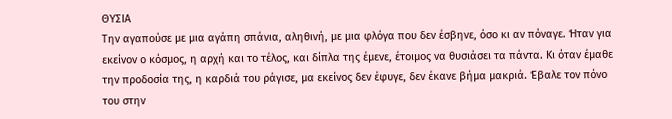ΘΥΣΙΑ
Την αγαπούσε με μια αγάπη σπάνια, αληθινή, με μια φλόγα που δεν έσβηνε, όσο κι αν πόναγε. Ήταν για εκείνον ο κόσμος, η αρχή και το τέλος, και δίπλα της έμενε, έτοιμος να θυσιάσει τα πάντα. Κι όταν έμαθε την προδοσία της, η καρδιά του ράγισε, μα εκείνος δεν έφυγε, δεν έκανε βήμα μακριά. Έβαλε τον πόνο του στην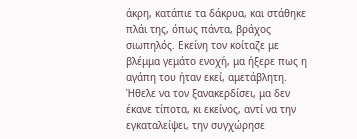άκρη, κατάπιε τα δάκρυα, και στάθηκε πλάι της, όπως πάντα, βράχος σιωπηλός. Εκείνη τον κοίταζε με βλέμμα γεμάτο ενοχή, μα ήξερε πως η αγάπη του ήταν εκεί, αμετάβλητη. Ήθελε να τον ξανακερδίσει, μα δεν έκανε τίποτα, κι εκείνος, αντί να την εγκαταλείψει, την συγχώρησε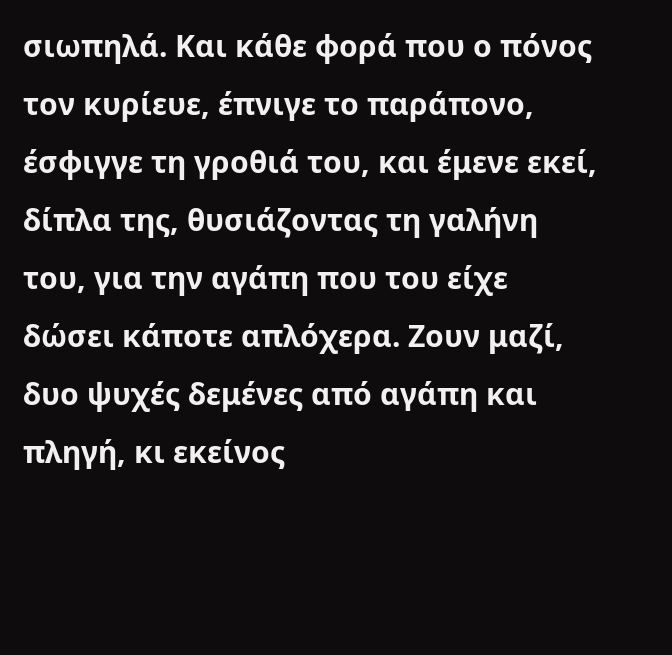σιωπηλά. Και κάθε φορά που ο πόνος τον κυρίευε, έπνιγε το παράπονο, έσφιγγε τη γροθιά του, και έμενε εκεί, δίπλα της, θυσιάζοντας τη γαλήνη του, για την αγάπη που του είχε δώσει κάποτε απλόχερα. Ζουν μαζί, δυο ψυχές δεμένες από αγάπη και πληγή, κι εκείνος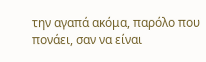την αγαπά ακόμα, παρόλο που πονάει, σαν να είναι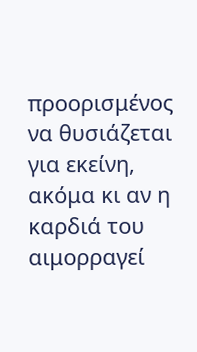προορισμένος να θυσιάζεται για εκείνη, ακόμα κι αν η καρδιά του αιμορραγεί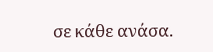σε κάθε ανάσα.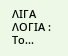ΛΙΓΑ ΛΟΓΙΑ : Το...